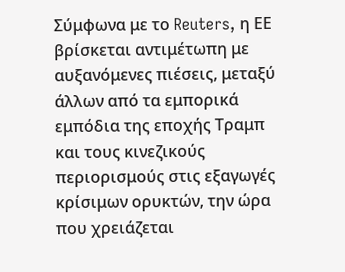Σύμφωνα με το Reuters, η ΕΕ βρίσκεται αντιμέτωπη με αυξανόμενες πιέσεις, μεταξύ άλλων από τα εμπορικά εμπόδια της εποχής Τραμπ και τους κινεζικούς περιορισμούς στις εξαγωγές κρίσιμων ορυκτών, την ώρα που χρειάζεται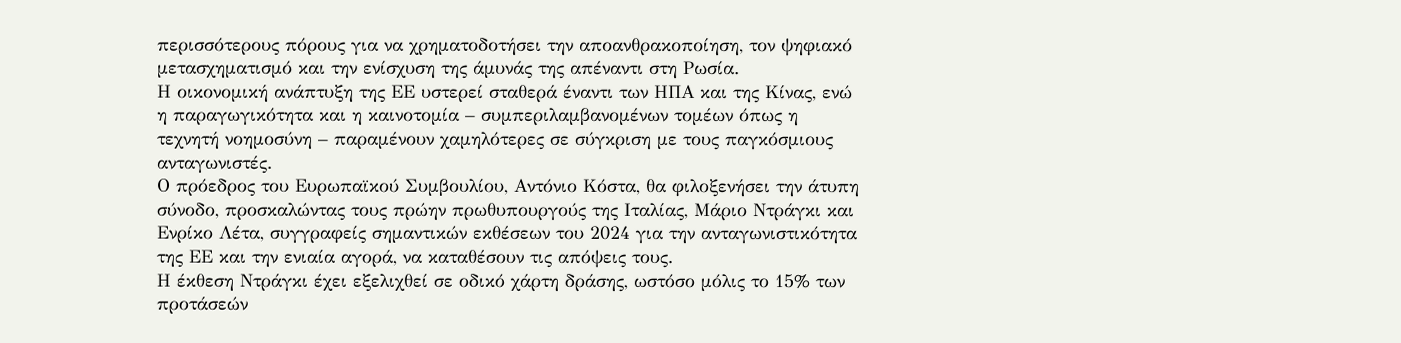περισσότερους πόρους για να χρηματοδοτήσει την αποανθρακοποίηση, τον ψηφιακό μετασχηματισμό και την ενίσχυση της άμυνάς της απέναντι στη Ρωσία.
Η οικονομική ανάπτυξη της ΕΕ υστερεί σταθερά έναντι των ΗΠΑ και της Κίνας, ενώ η παραγωγικότητα και η καινοτομία – συμπεριλαμβανομένων τομέων όπως η τεχνητή νοημοσύνη – παραμένουν χαμηλότερες σε σύγκριση με τους παγκόσμιους ανταγωνιστές.
Ο πρόεδρος του Ευρωπαϊκού Συμβουλίου, Αντόνιο Κόστα, θα φιλοξενήσει την άτυπη σύνοδο, προσκαλώντας τους πρώην πρωθυπουργούς της Ιταλίας, Μάριο Ντράγκι και Ενρίκο Λέτα, συγγραφείς σημαντικών εκθέσεων του 2024 για την ανταγωνιστικότητα της ΕΕ και την ενιαία αγορά, να καταθέσουν τις απόψεις τους.
Η έκθεση Ντράγκι έχει εξελιχθεί σε οδικό χάρτη δράσης, ωστόσο μόλις το 15% των προτάσεών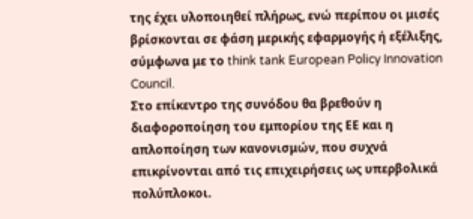της έχει υλοποιηθεί πλήρως, ενώ περίπου οι μισές βρίσκονται σε φάση μερικής εφαρμογής ή εξέλιξης, σύμφωνα με το think tank European Policy Innovation Council.
Στο επίκεντρο της συνόδου θα βρεθούν η διαφοροποίηση του εμπορίου της ΕΕ και η απλοποίηση των κανονισμών, που συχνά επικρίνονται από τις επιχειρήσεις ως υπερβολικά πολύπλοκοι.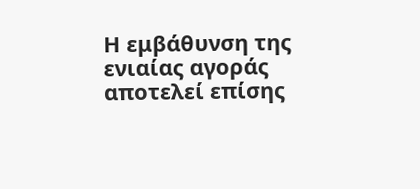Η εμβάθυνση της ενιαίας αγοράς αποτελεί επίσης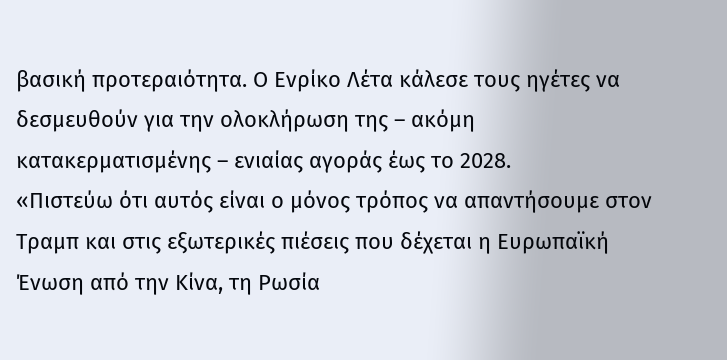βασική προτεραιότητα. Ο Ενρίκο Λέτα κάλεσε τους ηγέτες να δεσμευθούν για την ολοκλήρωση της – ακόμη κατακερματισμένης – ενιαίας αγοράς έως το 2028.
«Πιστεύω ότι αυτός είναι ο μόνος τρόπος να απαντήσουμε στον Τραμπ και στις εξωτερικές πιέσεις που δέχεται η Ευρωπαϊκή Ένωση από την Κίνα, τη Ρωσία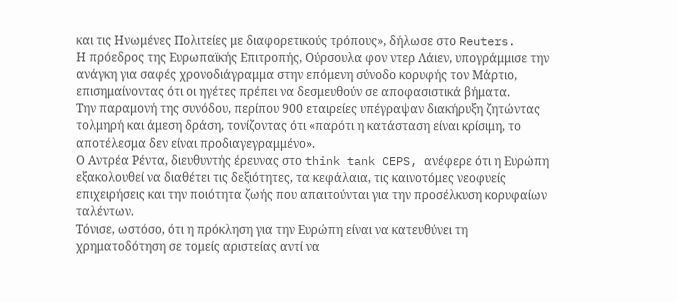και τις Ηνωμένες Πολιτείες με διαφορετικούς τρόπους», δήλωσε στο Reuters.
Η πρόεδρος της Ευρωπαϊκής Επιτροπής, Ούρσουλα φον ντερ Λάιεν, υπογράμμισε την ανάγκη για σαφές χρονοδιάγραμμα στην επόμενη σύνοδο κορυφής τον Μάρτιο, επισημαίνοντας ότι οι ηγέτες πρέπει να δεσμευθούν σε αποφασιστικά βήματα.
Την παραμονή της συνόδου, περίπου 900 εταιρείες υπέγραψαν διακήρυξη ζητώντας τολμηρή και άμεση δράση, τονίζοντας ότι «παρότι η κατάσταση είναι κρίσιμη, το αποτέλεσμα δεν είναι προδιαγεγραμμένο».
Ο Αντρέα Ρέντα, διευθυντής έρευνας στο think tank CEPS, ανέφερε ότι η Ευρώπη εξακολουθεί να διαθέτει τις δεξιότητες, τα κεφάλαια, τις καινοτόμες νεοφυείς επιχειρήσεις και την ποιότητα ζωής που απαιτούνται για την προσέλκυση κορυφαίων ταλέντων.
Τόνισε, ωστόσο, ότι η πρόκληση για την Ευρώπη είναι να κατευθύνει τη χρηματοδότηση σε τομείς αριστείας αντί να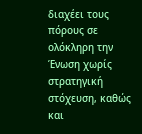διαχέει τους πόρους σε ολόκληρη την Ένωση χωρίς στρατηγική στόχευση, καθώς και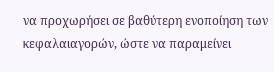να προχωρήσει σε βαθύτερη ενοποίηση των κεφαλαιαγορών, ώστε να παραμείνει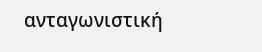ανταγωνιστική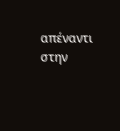απέναντι στην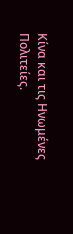Κίνα και τις Ηνωμένες Πολιτείες.